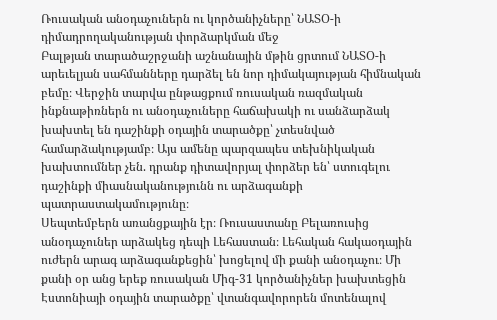Ռուսական անօդաչուներն ու կործանիչները՝ ՆԱՏՕ-ի դիմադրողականության փորձարկման մեջ
Բալթյան տարածաշրջանի աշնանային մթին ցրտում ՆԱՏՕ-ի արեւելյան սահմանները դարձել են նոր դիմակայության հիմնական բեմը։ Վերջին տարվա ընթացքում ռուսական ռազմական ինքնաթիռներն ու անօդաչուները հաճախակի ու սանձարձակ խախտել են դաշինքի օդային տարածքը՝ չտեսնված համարձակությամբ։ Այս ամենը պարզապես տեխնիկական խախտումներ չեն. դրանք դիտավորյալ փորձեր են՝ ստուգելու դաշինքի միասնականությունն ու արձագանքի պատրաստակամությունը։
Սեպտեմբերն առանցքային էր։ Ռուսաստանը Բելառուսից անօդաչուներ արձակեց դեպի Լեհաստան։ Լեհական հակաօդային ուժերն արագ արձագանքեցին՝ խոցելով մի քանի անօդաչու։ Մի քանի օր անց երեք ռուսական Միգ-31 կործանիչներ խախտեցին Էստոնիայի օդային տարածքը՝ վտանգավորորեն մոտենալով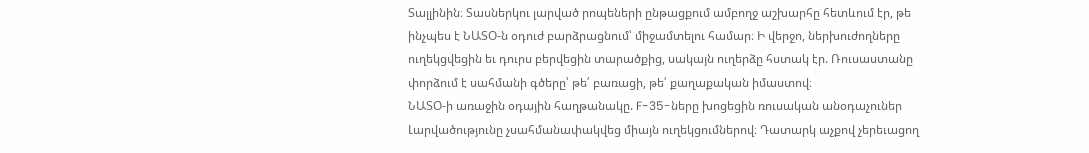Տալլինին։ Տասներկու լարված րոպեների ընթացքում ամբողջ աշխարհը հետևում էր, թե ինչպես է ՆԱՏՕ-ն օդուժ բարձրացնում՝ միջամտելու համար։ Ի վերջո, ներխուժողները ուղեկցվեցին եւ դուրս բերվեցին տարածքից, սակայն ուղերձը հստակ էր. Ռուսաստանը փորձում է սահմանի գծերը՝ թե՛ բառացի, թե՛ քաղաքական իմաստով։
ՆԱՏՕ-ի առաջին օդային հաղթանակը. F-35-ները խոցեցին ռուսական անօդաչուներ
Լարվածությունը չսահմանափակվեց միայն ուղեկցումներով։ Դատարկ աչքով չերեւացող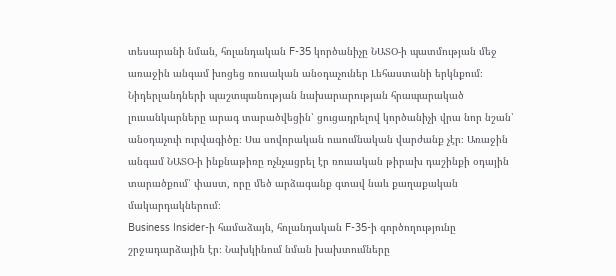տեսարանի նման, հոլանդական F-35 կործանիչը ՆԱՏՕ-ի պատմության մեջ առաջին անգամ խոցեց ռուսական անօդաչուներ Լեհաստանի երկնքում։ Նիդերլանդների պաշտպանության նախարարության հրապարակած լուսանկարները արագ տարածվեցին՝ ցուցադրելով կործանիչի վրա նոր նշան՝ անօդաչուի ուրվագիծը։ Սա սովորական ուսումնական վարժանք չէր։ Առաջին անգամ ՆԱՏՕ-ի ինքնաթիռը ոչնչացրել էր ռուսական թիրախ դաշինքի օդային տարածքում՝ փաստ, որը մեծ արձագանք գտավ նաև քաղաքական մակարդակներում։
Business Insider-ի համաձայն, հոլանդական F-35-ի գործողությունը շրջադարձային էր։ Նախկինում նման խախտումները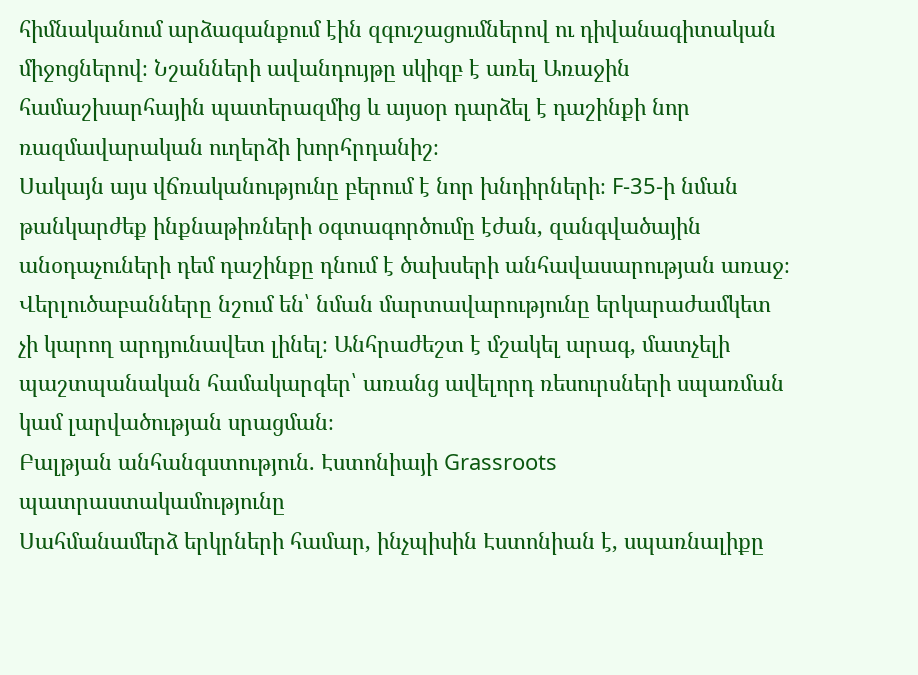հիմնականում արձագանքում էին զգուշացումներով ու դիվանագիտական միջոցներով։ Նշանների ավանդույթը սկիզբ է առել Առաջին համաշխարհային պատերազմից և այսօր դարձել է դաշինքի նոր ռազմավարական ուղերձի խորհրդանիշ։
Սակայն այս վճռականությունը բերում է նոր խնդիրների։ F-35-ի նման թանկարժեք ինքնաթիռների օգտագործումը էժան, զանգվածային անօդաչուների դեմ դաշինքը դնում է ծախսերի անհավասարության առաջ։ Վերլուծաբանները նշում են՝ նման մարտավարությունը երկարաժամկետ չի կարող արդյունավետ լինել։ Անհրաժեշտ է մշակել արագ, մատչելի պաշտպանական համակարգեր՝ առանց ավելորդ ռեսուրսների սպառման կամ լարվածության սրացման։
Բալթյան անհանգստություն. Էստոնիայի Grassroots պատրաստակամությունը
Սահմանամերձ երկրների համար, ինչպիսին Էստոնիան է, սպառնալիքը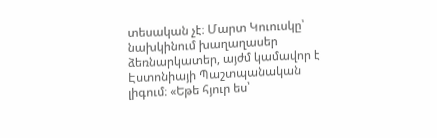տեսական չէ։ Մարտ Կուուսկը՝ նախկինում խաղաղասեր ձեռնարկատեր, այժմ կամավոր է Էստոնիայի Պաշտպանական լիգում։ «Եթե հյուր ես՝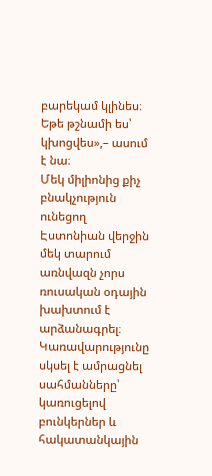բարեկամ կլինես։ Եթե թշնամի ես՝ կխոցվես»,– ասում է նա։
Մեկ միլիոնից քիչ բնակչություն ունեցող Էստոնիան վերջին մեկ տարում առնվազն չորս ռուսական օդային խախտում է արձանագրել։ Կառավարությունը սկսել է ամրացնել սահմանները՝ կառուցելով բունկերներ և հակատանկային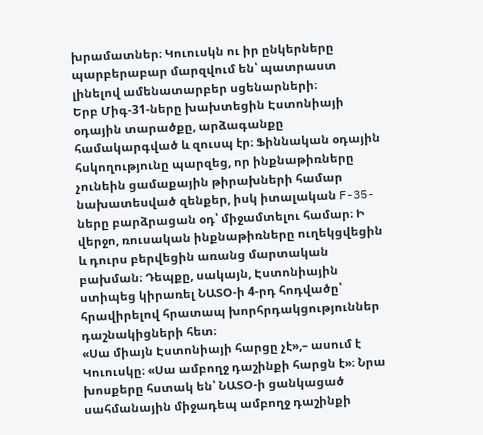խրամատներ։ Կուուսկն ու իր ընկերները պարբերաբար մարզվում են՝ պատրաստ լինելով ամենատարբեր սցենարների։
Երբ Միգ-31-ները խախտեցին Էստոնիայի օդային տարածքը, արձագանքը համակարգված և զուսպ էր։ Ֆիննական օդային հսկողությունը պարզեց, որ ինքնաթիռները չունեին ցամաքային թիրախների համար նախատեսված զենքեր, իսկ իտալական F-35-ները բարձրացան օդ՝ միջամտելու համար։ Ի վերջո, ռուսական ինքնաթիռները ուղեկցվեցին և դուրս բերվեցին առանց մարտական բախման։ Դեպքը, սակայն, Էստոնիային ստիպեց կիրառել ՆԱՏՕ-ի 4-րդ հոդվածը՝ հրավիրելով հրատապ խորհրդակցություններ դաշնակիցների հետ։
«Սա միայն Էստոնիայի հարցը չէ»,– ասում է Կուուսկը։ «Սա ամբողջ դաշինքի հարցն է»։ Նրա խոսքերը հստակ են՝ ՆԱՏՕ-ի ցանկացած սահմանային միջադեպ ամբողջ դաշինքի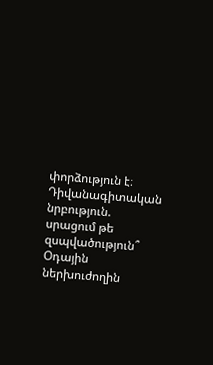փորձություն է։
Դիվանագիտական նրբություն. սրացում թե զսպվածություն՞
Օդային ներխուժողին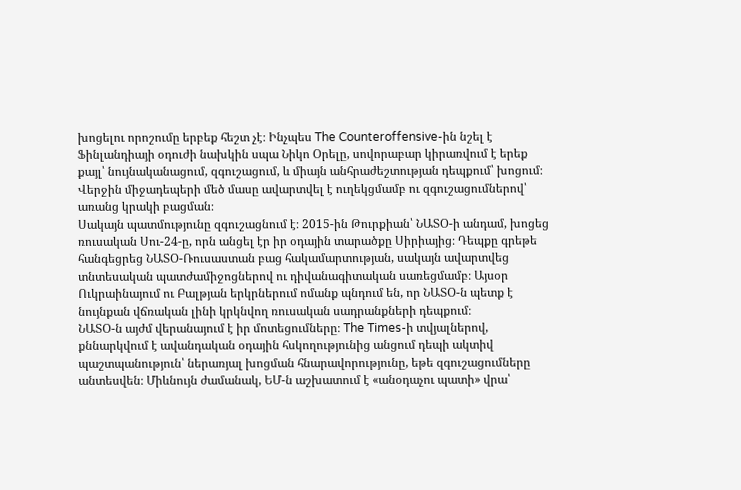խոցելու որոշումը երբեք հեշտ չէ։ Ինչպես The Counteroffensive-ին նշել է Ֆինլանդիայի օդուժի նախկին սպա Նիկո Օրելը, սովորաբար կիրառվում է երեք քայլ՝ նույնականացում, զգուշացում, և միայն անհրաժեշտության դեպքում՝ խոցում։ Վերջին միջադեպերի մեծ մասը ավարտվել է ուղեկցմամբ ու զգուշացումներով՝ առանց կրակի բացման։
Սակայն պատմությունը զգուշացնում է։ 2015-ին Թուրքիան՝ ՆԱՏՕ-ի անդամ, խոցեց ռուսական Սու-24-ը, որն անցել էր իր օդային տարածքը Սիրիայից։ Դեպքը գրեթե հանգեցրեց ՆԱՏՕ-Ռուսաստան բաց հակամարտության, սակայն ավարտվեց տնտեսական պատժամիջոցներով ու դիվանագիտական սառեցմամբ։ Այսօր Ուկրաինայում ու Բալթյան երկրներում ոմանք պնդում են, որ ՆԱՏՕ-ն պետք է նույնքան վճռական լինի կրկնվող ռուսական սադրանքների դեպքում։
ՆԱՏՕ-ն այժմ վերանայում է իր մոտեցումները։ The Times-ի տվյալներով, քննարկվում է ավանդական օդային հսկողությունից անցում դեպի ակտիվ պաշտպանություն՝ ներառյալ խոցման հնարավորությունը, եթե զգուշացումները անտեսվեն։ Միևնույն ժամանակ, ԵՄ-ն աշխատում է «անօդաչու պատի» վրա՝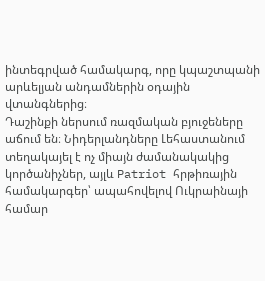ինտեգրված համակարգ, որը կպաշտպանի արևելյան անդամներին օդային վտանգներից։
Դաշինքի ներսում ռազմական բյուջեները աճում են։ Նիդերլանդները Լեհաստանում տեղակայել է ոչ միայն ժամանակակից կործանիչներ, այլև Patriot հրթիռային համակարգեր՝ ապահովելով Ուկրաինայի համար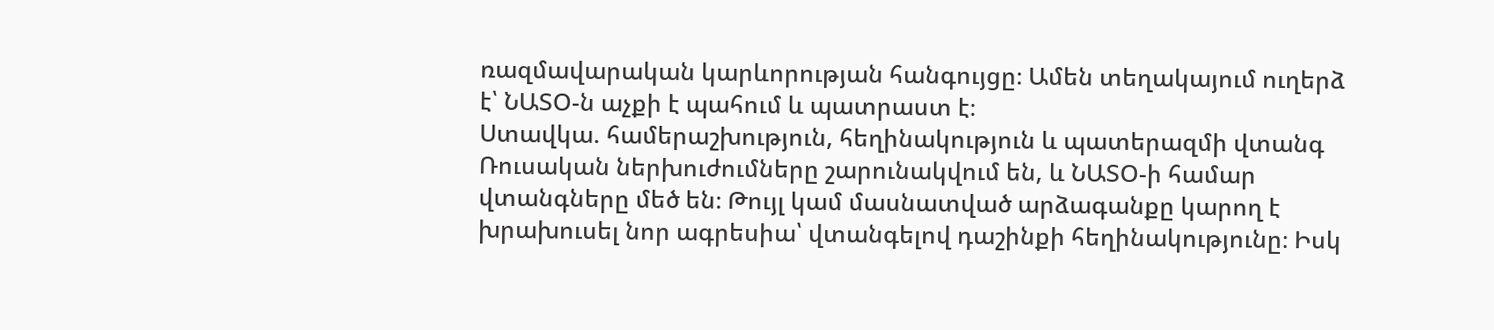ռազմավարական կարևորության հանգույցը։ Ամեն տեղակայում ուղերձ է՝ ՆԱՏՕ-ն աչքի է պահում և պատրաստ է։
Ստավկա. համերաշխություն, հեղինակություն և պատերազմի վտանգ
Ռուսական ներխուժումները շարունակվում են, և ՆԱՏՕ-ի համար վտանգները մեծ են։ Թույլ կամ մասնատված արձագանքը կարող է խրախուսել նոր ագրեսիա՝ վտանգելով դաշինքի հեղինակությունը։ Իսկ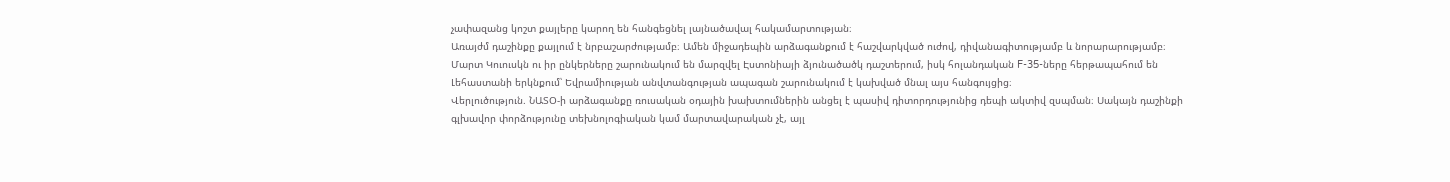չափազանց կոշտ քայլերը կարող են հանգեցնել լայնածավալ հակամարտության։
Առայժմ դաշինքը քայլում է նրբաշարժությամբ։ Ամեն միջադեպին արձագանքում է հաշվարկված ուժով, դիվանագիտությամբ և նորարարությամբ։ Մարտ Կուուսկն ու իր ընկերները շարունակում են մարզվել Էստոնիայի ձյունածածկ դաշտերում, իսկ հոլանդական F-35-ները հերթապահում են Լեհաստանի երկնքում՝ Եվրամիության անվտանգության ապագան շարունակում է կախված մնալ այս հանգույցից։
Վերլուծություն. ՆԱՏՕ-ի արձագանքը ռուսական օդային խախտումներին անցել է պասիվ դիտորդությունից դեպի ակտիվ զսպման։ Սակայն դաշինքի գլխավոր փորձությունը տեխնոլոգիական կամ մարտավարական չէ, այլ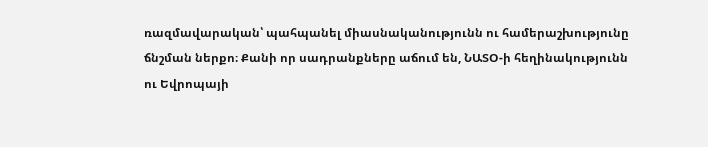ռազմավարական՝ պահպանել միասնականությունն ու համերաշխությունը ճնշման ներքո։ Քանի որ սադրանքները աճում են, ՆԱՏՕ-ի հեղինակությունն ու Եվրոպայի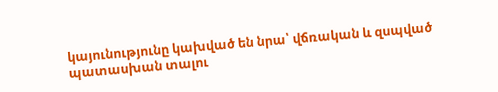կայունությունը կախված են նրա՝ վճռական և զսպված պատասխան տալու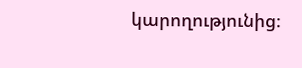կարողությունից։